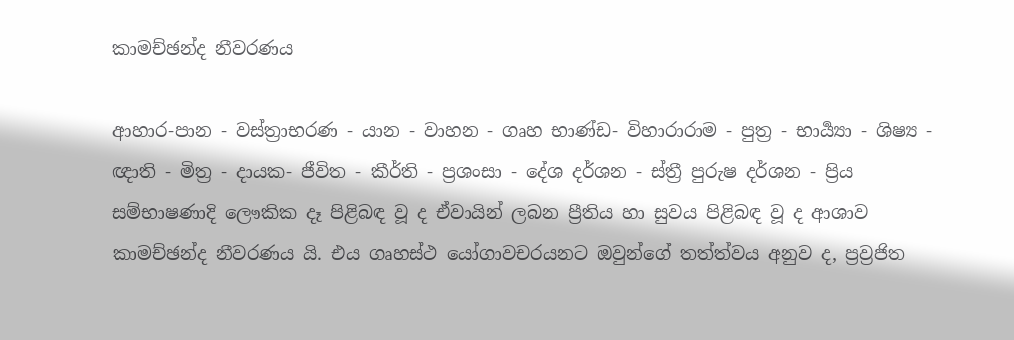කාමච්ඡන්ද නීවරණය

ආහාර-පාන - වස්ත්‍රාභරණ - යාන - වාහන - ගෘහ භාණ්ඩ- විහාරාරාම - පුත්‍ර - භාර්‍ය්‍යා - ශිෂ්‍ය - ඥාති - මිත්‍ර - දායක- ජීවිත - කීර්ති - ප්‍රශංසා - දේශ දර්ශන - ස්ත්‍රී පුරුෂ දර්ශන - ප්‍රිය සම්භාෂණාදි ලෞකික දෑ පිළිබඳ වූ ද ඒවායින් ලබන ප්‍රීතිය හා සුවය පිළිබඳ වූ ද ආශාව කාමච්ඡන්ද නීවරණය යි. එය ගෘහස්ථ යෝගාවචරයනට ඔවුන්ගේ තත්ත්වය අනුව ද, ප්‍රව්‍රජිත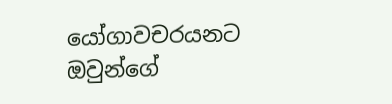යෝගාවචරයනට ඔවුන්ගේ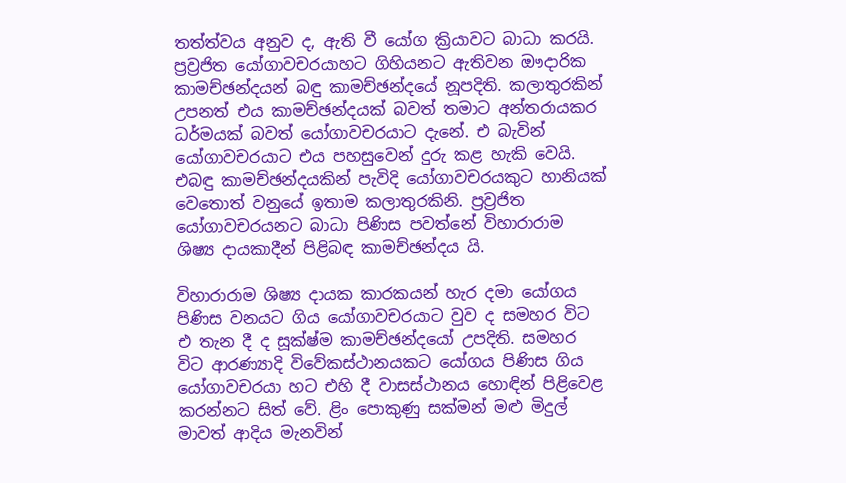තත්ත්වය අනුව ද, ඇති වී යෝග ක්‍රියාවට බාධා කරයි. ප්‍රව්‍රජිත යෝගාවචරයාහට ගිහියනට ඇතිවන ඖදාරික කාමච්ඡන්දයන් බඳු කාමච්ඡන්දයේ නූපදිති. කලාතුරකින් උපනත් එය කාමච්ඡන්දයක් බවත් තමාට අන්තරායකර ධර්මයක් බවත් යෝගාවචරයාට දැනේ. එ බැවින් යෝගාවචරයාට එය පහසුවෙන් දුරු කළ හැකි වෙයි. එබඳු කාමච්ඡන්දයකින් පැවිදි යෝගාවචරයකුට හානියක් වෙතොත් වනුයේ ඉතාම කලාතුරකිනි. ප්‍රව්‍රජිත යෝගාවචරයනට බාධා පිණිස පවත්නේ විහාරාරාම ශිෂ්‍ය දායකාදීන් පිළිබඳ කාමච්ඡන්දය යි.

විහාරාරාම ශිෂ්‍ය දායක කාරකයන් හැර දමා යෝගය පිණිස වනයට ගිය යෝගාවචරයාට වුව ද සමහර විට එ තැන දී ද සූක්ෂ්ම කාමච්ඡන්දයෝ උපදිති. සමහර විට ආරණ්‍යාදි විවේකස්ථානයකට යෝගය පිණිස ගිය යෝගාවචරයා හට එහි දී වාසස්ථානය හොඳින් පිළිවෙළ කරන්නට සිත් වේ. ළිං පොකුණු සක්මන් මළු මිදුල් මාවත් ආදිය මැනවින්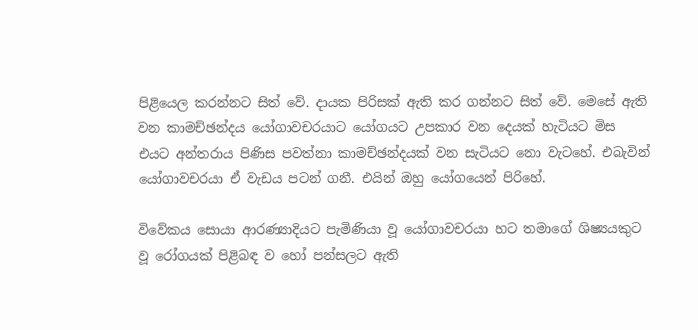පිළියෙල කරන්නට සිත් වේ. දායක පිරිසක් ඇති කර ගන්නට සිත් වේ. මෙසේ ඇති වන කාමච්ඡන්දය යෝගාවචරයාට යෝගයට උපකාර වන දෙයක් හැටියට මිස එයට අන්තරාය පිණිස පවත්නා කාමච්ඡන්දයක් වන සැටියට නො වැටහේ. එබැවින් යෝගාවචරයා ඒ වැඩය පටන් ගනී. එයින් ඔහු යෝගයෙන් පිරිහේ.

විවේකය සොයා ආරණ්‍යාදියට පැමිණියා වූ යෝගාවචරයා හට තමාගේ ශිෂ්‍යයකුට වූ රෝගයක් පිළිබඳ ව හෝ පන්සලට ඇති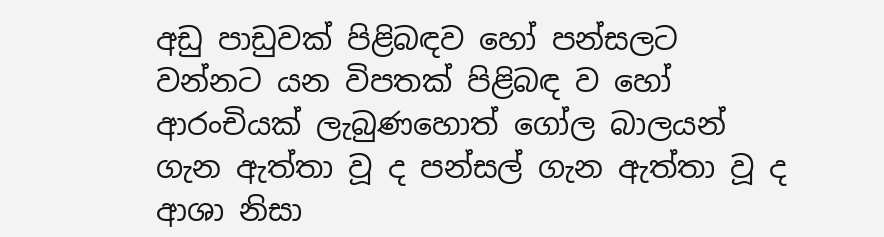අඩු පාඩුවක් පිළිබඳව හෝ පන්සලට වන්නට යන විපතක් පිළිබඳ ව හෝ ආරංචියක් ලැබුණහොත් ගෝල බාලයන් ගැන ඇත්තා වූ ද පන්සල් ගැන ඇත්තා වූ ද ආශා නිසා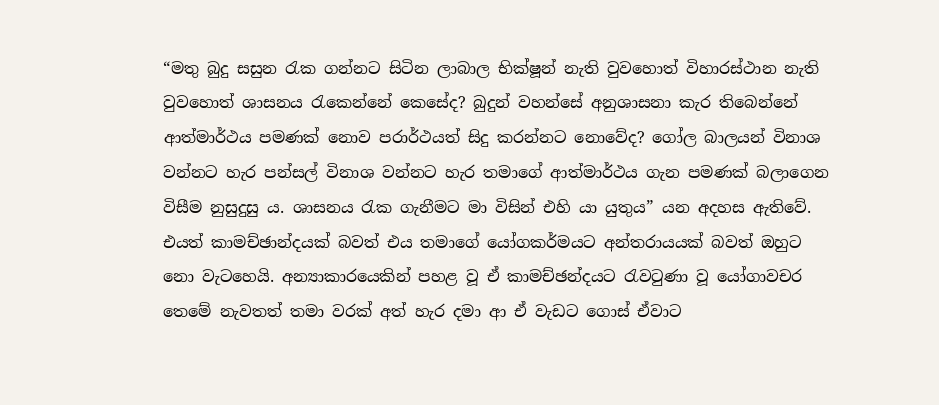“මතු බුදු සසුන රැක ගන්නට සිටින ලාබාල භික්ෂූන් නැති වුවහොත් විහාරස්ථාන නැති වුවහොත් ශාසනය රැකෙන්නේ කෙසේද? බුදුන් වහන්සේ අනුශාසනා කැර තිබෙන්නේ ආත්මාර්ථය පමණක් නොව පරාර්ථයත් සිදු කරන්නට නොවේද? ගෝල බාලයන් විනාශ වන්නට හැර පන්සල් විනාශ වන්නට හැර තමාගේ ආත්මාර්ථය ගැන පමණක් බලාගෙන විසීම නුසුදුසු ය. ශාසනය රැක ගැනීමට මා විසින් එහි යා යුතුය” යන අදහස ඇතිවේ. එයත් කාමච්ඡාන්දයක් බවත් එය තමාගේ යෝගකර්මයට අන්තරායයක් බවත් ඔහුට නො වැටහෙයි. අන්‍යාකාරයෙකින් පහළ වූ ඒ කාමච්ඡන්දයට රැවටුණා වූ යෝගාවචර තෙමේ නැවතත් තමා වරක් අත් හැර දමා ආ ඒ වැඩට ගොස් ඒවාට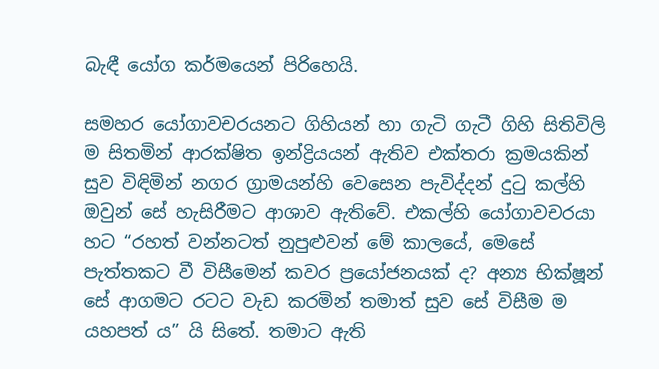බැඳී යෝග කර්මයෙන් පිරිහෙයි.

සමහර යෝගාවචරයනට ගිහියන් හා ගැටි ගැටී ගිහි සිතිවිලි ම සිතමින් ආරක්ෂිත ඉන්ද්‍රියයන් ඇතිව එක්තරා ක්‍රමයකින් සුව විඳිමින් නගර ග්‍රාමයන්හි වෙසෙන පැවිද්දන් දුටු කල්හි ඔවුන් සේ හැසිරීමට ආශාව ඇතිවේ. එකල්හි යෝගාවචරයා හට “රහත් වන්නටත් නුපුළුවන් මේ කාලයේ, මෙසේ පැත්තකට වී විසීමෙන් කවර ප්‍රයෝජනයක් ද? අන්‍ය භික්ෂූන් සේ ආගමට රටට වැඩ කරමින් තමාත් සුව සේ විසීම ම යහපත් ය” යි සිතේ. තමාට ඇති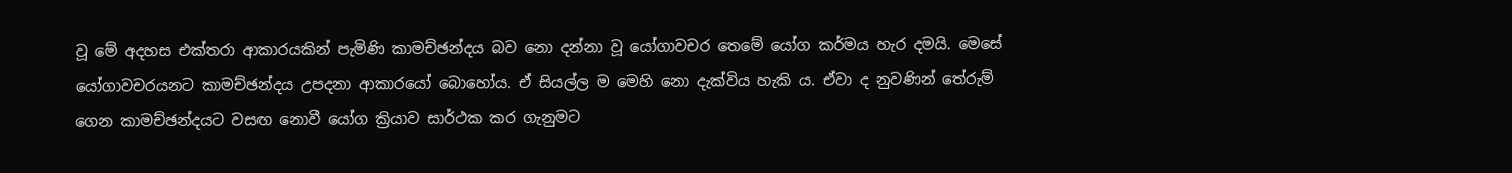වූ මේ අදහස එක්තරා ආකාරයකින් පැමිණි කාමච්ඡන්දය බව නො දන්නා වූ යෝගාවචර තෙමේ යෝග කර්මය හැර දමයි. මෙසේ යෝගාවචරයනට කාමච්ඡන්දය උපදනා ආකාරයෝ බොහෝය. ඒ සියල්ල ම මෙහි නො දැක්විය හැකි ය. ඒවා ද නුවණින් තේරුම් ගෙන කාමච්ඡන්දයට වසඟ නොවී යෝග ක්‍රියාව සාර්ථක කර ගැනුමට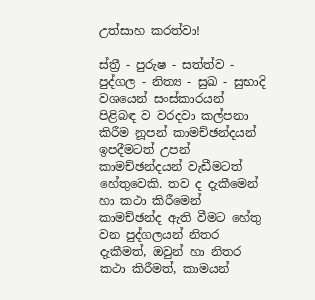උත්සාහ කරත්වා!

ස්ත්‍රී - පුරුෂ - සත්ත්ව - පුද්ගල - නිත්‍ය - සුඛ - සුභාදි වශයෙන් සංස්කාරයන් පිළිබඳ ව වරදවා කල්පනා කිරීම නූපන් කාමච්ඡන්දයන් ඉපදීමටත් උපන් කාමච්ඡන්දයන් වැඩීමටත් හේතුවෙකි. තව ද දැකීමෙන් හා කථා කිරීමෙන් කාමච්ඡන්ද ඇති වීමට හේතු වන පුද්ගලයන් නිතර දැකීමත්, ඔවුන් හා නිතර කථා කිරීමත්, කාමයන්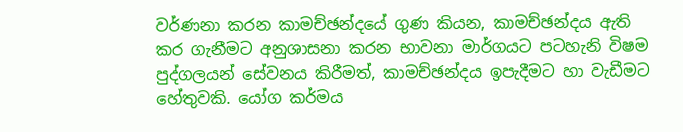වර්ණනා කරන කාමච්ඡන්දයේ ගුණ කියන, කාමච්ඡන්දය ඇති කර ගැනීමට අනුශාසනා කරන භාවනා මාර්ගයට පටහැනි විෂම පුද්ගලයන් සේවනය කිරීමත්, කාමච්ඡන්දය ඉපැදීමට හා වැඩීමට හේතුවකි. යෝග කර්මය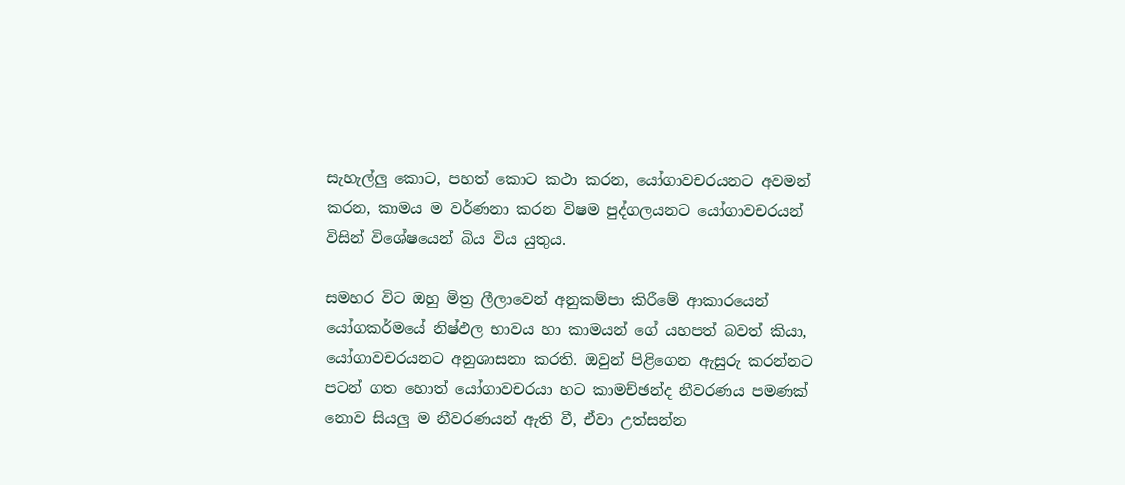සැහැල්ලු කොට, පහත් කොට කථා කරන, යෝගාවචරයනට අවමන් කරන, කාමය ම වර්ණනා කරන විෂම පුද්ගලයනට යෝගාවචරයන් විසින් විශේෂයෙන් බිය විය යුතුය.

සමහර විට ඔහු මිත්‍ර ලීලාවෙන් අනුකම්පා කිරීමේ ආකාරයෙන් යෝගකර්මයේ නිෂ්ඵල භාවය හා කාමයන් ගේ යහපත් බවත් කියා, යෝගාවචරයනට අනුශාසනා කරති. ඔවුන් පිළිගෙන ඇසුරු කරන්නට පටන් ගත හොත් යෝගාවචරයා හට කාමච්ඡන්ද නීවරණය පමණක් නොව සියලු ම නීවරණයන් ඇති වී, ඒවා උත්සන්න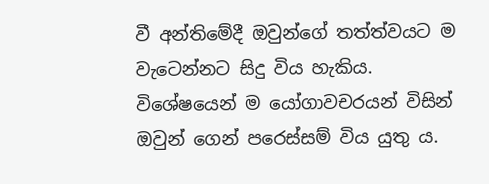වී අන්තිමේදී ඔවුන්ගේ තත්ත්වයට ම වැටෙන්නට සිදු විය හැකිය. විශේෂයෙන් ම යෝගාවචරයන් විසින් ඔවුන් ගෙන් පරෙස්සම් විය යුතු ය.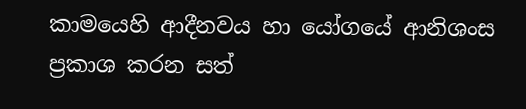කාමයෙහි ආදීනවය හා යෝගයේ ආනිශංස ප්‍රකාශ කරන සත්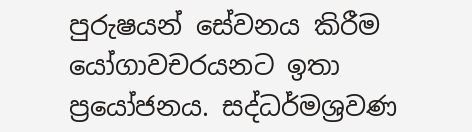පුරුෂයන් සේවනය කිරීම යෝගාවචරයනට ඉතා ප්‍රයෝජනය. සද්ධර්මශ්‍රවණ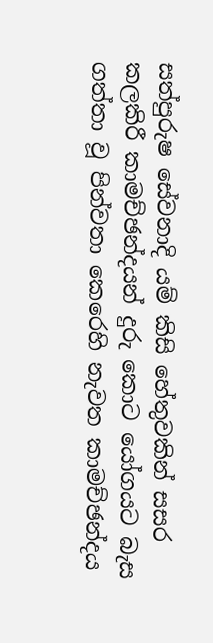සත්පුරුෂ සේවනාදි යම් කිසි හේතුවකින් සසර කලකිරී කාමච්ඡන්දයන් දුරු කොට යෝගයට බැස ගත්තා වූ පින්වතා කෙරෙහි නැවත කාමච්ඡන්දය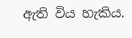ඇති විය හැකිය.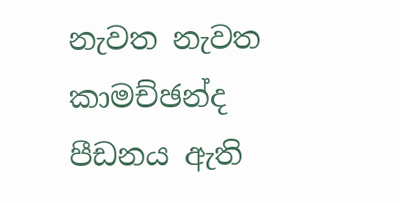නැවත නැවත කාමච්ඡන්ද පීඩනය ඇති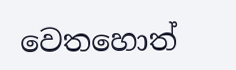වෙතහොත්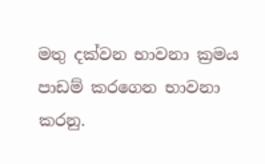මතු දක්වන භාවනා ක්‍රමය පාඩම් කරගෙන භාවනා කරනු.